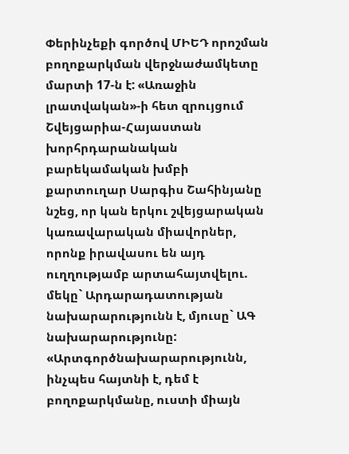Փերինչեքի գործով ՄԻԵԴ որոշման բողոքարկման վերջնաժամկետը մարտի 17-ն է: «Առաջին լրատվական»-ի հետ զրույցում Շվեյցարիա-Հայաստան խորհրդարանական բարեկամական խմբի քարտուղար Սարգիս Շահինյանը նշեց, որ կան երկու շվեյցարական կառավարական միավորներ, որոնք իրավասու են այդ ուղղությամբ արտահայտվելու. մեկը` Արդարադատության նախարարությունն է, մյուսը` ԱԳ նախարարությունը:
«Արտգործնախարարությունն, ինչպես հայտնի է, դեմ է բողոքարկմանը, ուստի միայն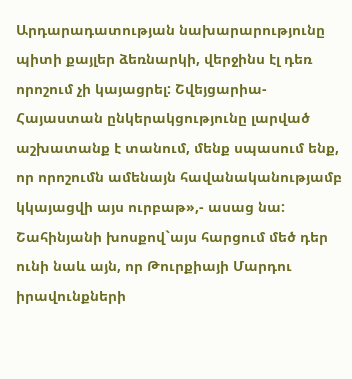Արդարադատության նախարարությունը պիտի քայլեր ձեռնարկի, վերջինս էլ դեռ որոշում չի կայացրել: Շվեյցարիա-Հայաստան ընկերակցությունը լարված աշխատանք է տանում, մենք սպասում ենք, որ որոշումն ամենայն հավանականությամբ կկայացվի այս ուրբաթ»,- ասաց նա:
Շահինյանի խոսքով`այս հարցում մեծ դեր ունի նաև այն, որ Թուրքիայի Մարդու իրավունքների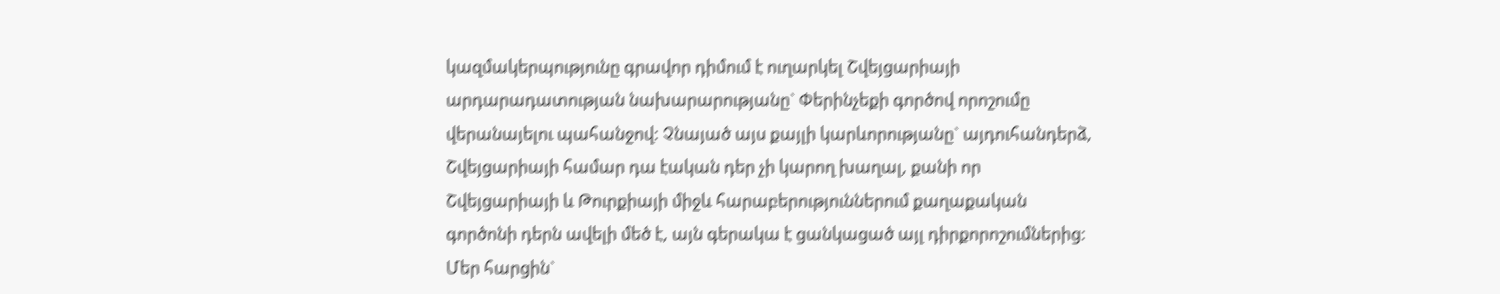կազմակերպությունը գրավոր դիմում է ուղարկել Շվեյցարիայի արդարադատության նախարարությանը` Փերինչեքի գործով որոշումը վերանայելու պահանջով: Չնայած այս քայլի կարևորությանը` այդուհանդերձ, Շվեյցարիայի համար դա էական դեր չի կարող խաղալ, քանի որ Շվեյցարիայի և Թուրքիայի միջև հարաբերություններում քաղաքական գործոնի դերն ավելի մեծ է, այն գերակա է ցանկացած այլ դիրքորոշումներից:
Մեր հարցին`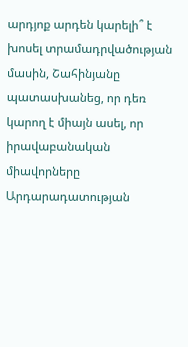արդյոք արդեն կարելի՞ է խոսել տրամադրվածության մասին, Շահինյանը պատասխանեց, որ դեռ կարող է միայն ասել, որ իրավաբանական միավորները Արդարադատության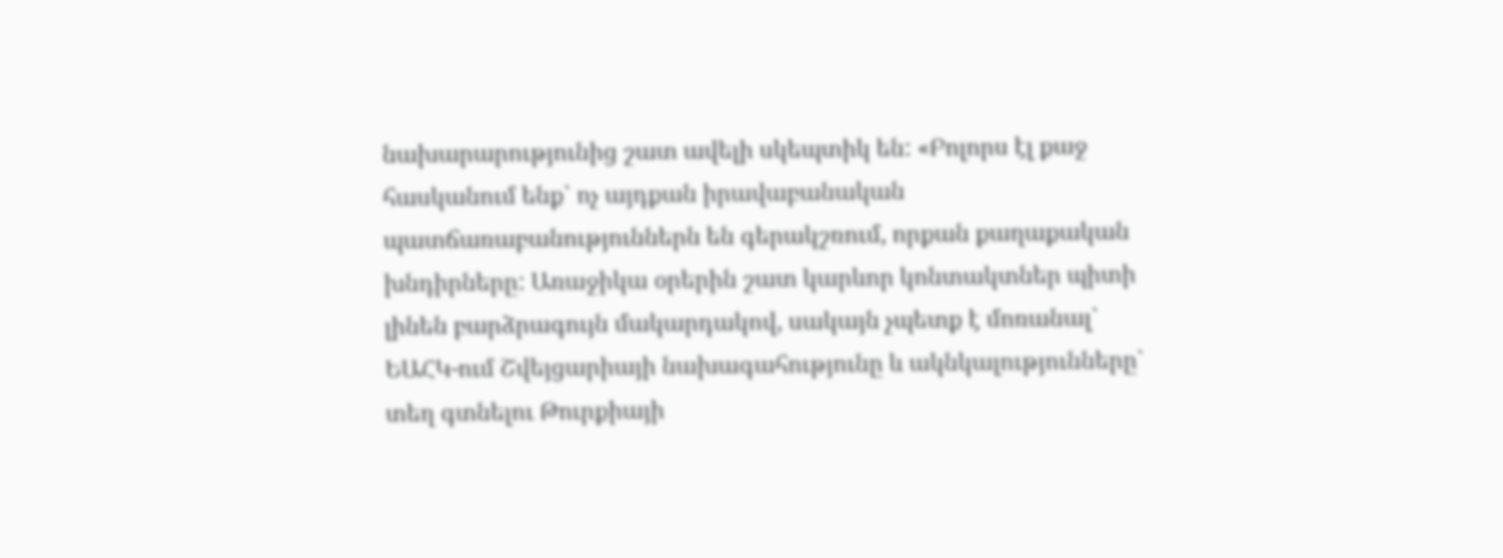նախարարությունից շատ ավելի սկեպտիկ են: «Բոլորս էլ քաջ հասկանում ենք` ոչ այդքան իրավաբանական պատճառաբանություններն են գերակշռում, որքան քաղաքական խնդիրները: Առաջիկա օրերին շատ կարևոր կոնտակտներ պիտի լինեն բարձրագույն մակարդակով, սակայն չպետք է մոռանալ` ԵԱՀԿ-ում Շվեյցարիայի նախագահությունը և ակնկալությունները` տեղ գտնելու Թուրքիայի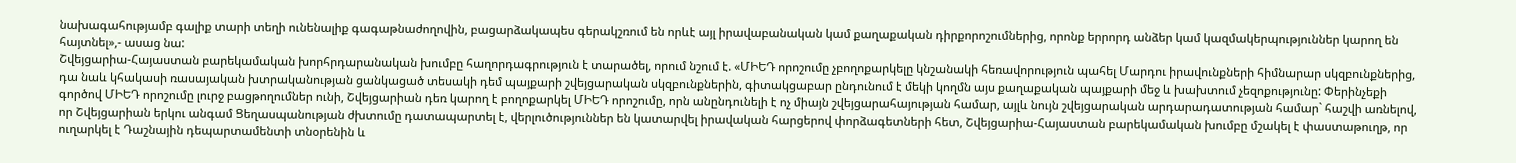նախագահությամբ գալիք տարի տեղի ունենալիք գագաթնաժողովին, բացարձակապես գերակշռում են որևէ այլ իրավաբանական կամ քաղաքական դիրքորոշումներից, որոնք երրորդ անձեր կամ կազմակերպություններ կարող են հայտնել»,- ասաց նա:
Շվեյցարիա-Հայաստան բարեկամական խորհրդարանական խումբը հաղորդագրություն է տարածել, որում նշում է. «ՄԻԵԴ որոշումը չբողոքարկելը կնշանակի հեռավորություն պահել Մարդու իրավունքների հիմնարար սկզբունքներից, դա նաև կհակասի ռասայական խտրականության ցանկացած տեսակի դեմ պայքարի շվեյցարական սկզբունքներին, գիտակցաբար ընդունում է մեկի կողմն այս քաղաքական պայքարի մեջ և խախտում չեզոքությունը: Փերինչեքի գործով ՄԻԵԴ որոշումը լուրջ բացթողումներ ունի, Շվեյցարիան դեռ կարող է բողոքարկել ՄԻԵԴ որոշումը, որն անընդունելի է ոչ միայն շվեյցարահայության համար, այլև նույն շվեյցարական արդարադատության համար` հաշվի առնելով, որ Շվեյցարիան երկու անգամ Ցեղասպանության ժխտումը դատապարտել է, վերլուծություններ են կատարվել իրավական հարցերով փորձագետների հետ, Շվեյցարիա-Հայաստան բարեկամական խումբը մշակել է փաստաթուղթ, որ ուղարկել է Դաշնային դեպարտամենտի տնօրենին և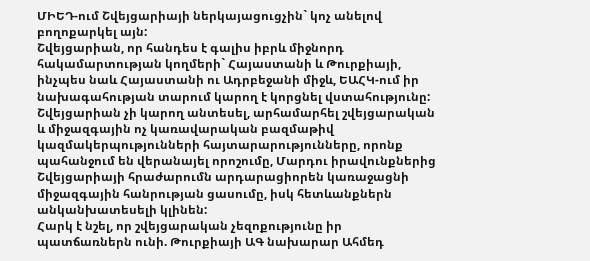ՄԻԵԴ-ում Շվեյցարիայի ներկայացուցչին` կոչ անելով բողոքարկել այն:
Շվեյցարիան, որ հանդես է գալիս իբրև միջնորդ հակամարտության կողմերի` Հայաստանի և Թուրքիայի, ինչպես նաև Հայաստանի ու Ադրբեջանի միջև, ԵԱՀԿ-ում իր նախագահության տարում կարող է կորցնել վստահությունը: Շվեյցարիան չի կարող անտեսել, արհամարհել շվեյցարական և միջազգային ոչ կառավարական բազմաթիվ կազմակերպությունների հայտարարությունները, որոնք պահանջում են վերանայել որոշումը, Մարդու իրավունքներից Շվեյցարիայի հրաժարումն արդարացիորեն կառաջացնի միջազգային հանրության ցասումը, իսկ հետևանքներն անկանխատեսելի կլինեն:
Հարկ է նշել, որ շվեյցարական չեզոքությունը իր պատճառներն ունի. Թուրքիայի ԱԳ նախարար Ահմեդ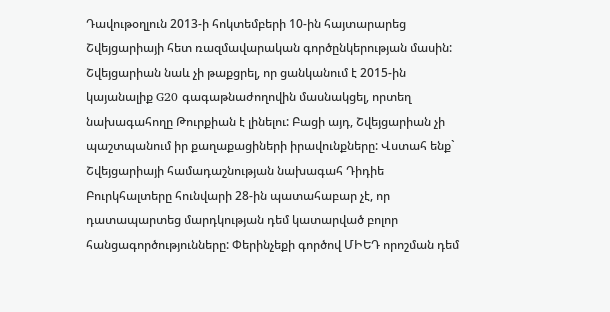Դավութօղլուն 2013-ի հոկտեմբերի 10-ին հայտարարեց Շվեյցարիայի հետ ռազմավարական գործընկերության մասին: Շվեյցարիան նաև չի թաքցրել, որ ցանկանում է 2015-ին կայանալիք G20 գագաթնաժողովին մասնակցել, որտեղ նախագահողը Թուրքիան է լինելու: Բացի այդ, Շվեյցարիան չի պաշտպանում իր քաղաքացիների իրավունքները: Վստահ ենք` Շվեյցարիայի համադաշնության նախագահ Դիդիե Բուրկհալտերը հունվարի 28-ին պատահաբար չէ, որ դատապարտեց մարդկության դեմ կատարված բոլոր հանցագործությունները: Փերինչեքի գործով ՄԻԵԴ որոշման դեմ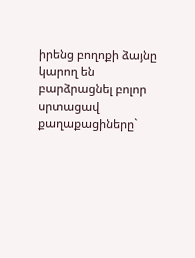իրենց բողոքի ձայնը կարող են բարձրացնել բոլոր սրտացավ քաղաքացիները`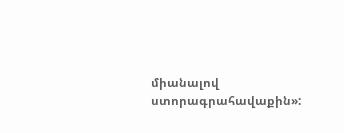միանալով ստորագրահավաքին»: